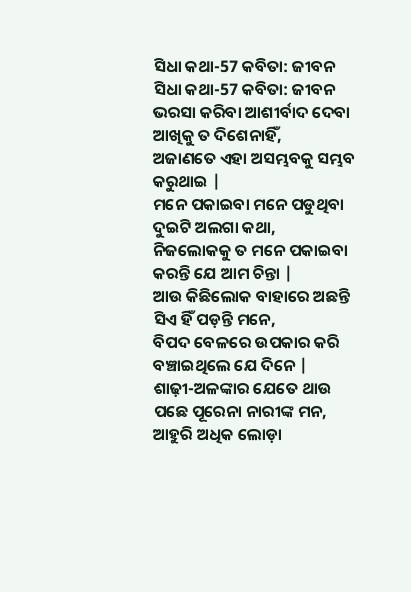ସିଧା କଥା-57 କବିତା: ଜୀବନ
ସିଧା କଥା-57 କବିତା: ଜୀବନ
ଭରସା କରିବା ଆଶୀର୍ବାଦ ଦେବା ଆଖିକୁ ତ ଦିଶେନାହିଁ,
ଅଜାଣତେ ଏହା ଅସମ୍ଭବକୁ ସମ୍ଭବ କରୁଥାଇ |
ମନେ ପକାଇବା ମନେ ପଡୁଥିବା ଦୁଇଟି ଅଲଗା କଥା,
ନିଜଲୋକକୁ ତ ମନେ ପକାଇବା କରନ୍ତି ଯେ ଆମ ଚିନ୍ତା |
ଆଉ କିଛିଲୋକ ବାହାରେ ଅଛନ୍ତି ସିଏ ହିଁ ପଡ଼ନ୍ତି ମନେ,
ବିପଦ ବେଳରେ ଉପକାର କରି ବଞ୍ଚାଇଥିଲେ ଯେ ଦିନେ |
ଶାଢ଼ୀ-ଅଳଙ୍କାର ଯେତେ ଥାଉ ପଛେ ପୂରେନା ନାରୀଙ୍କ ମନ,
ଆହୁରି ଅଧିକ ଲୋଡ଼ା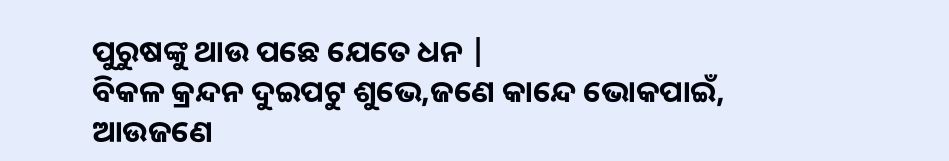ପୁରୁଷଙ୍କୁ ଥାଉ ପଛେ ଯେତେ ଧନ |
ବିକଳ କ୍ରନ୍ଦନ ଦୁଇପଟୁ ଶୁଭେ,ଜଣେ କାନ୍ଦେ ଭୋକପାଇଁ,
ଆଉଜଣେ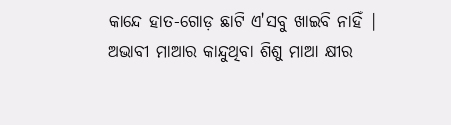କାନ୍ଦେ ହାତ-ଗୋଡ଼ ଛାଟି ଏ'ସବୁ ଖାଇବି ନାହିଁ |
ଅଭାବୀ ମାଆର କାନ୍ଦୁଥିବା ଶିଶୁ ମାଆ କ୍ଷୀର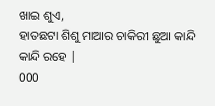ଖାଇ ଶୁଏ,
ହାତଛଟା ଶିଶୁ ମାଆର ଚାକିରୀ ଛୁଆ କାନ୍ଦି କାନ୍ଦି ରହେ |
000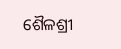ଶୈଳଶ୍ରୀ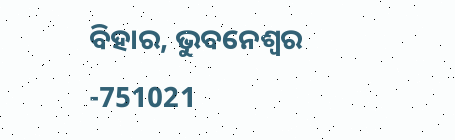ବିହାର, ଭୁବନେଶ୍ୱର -751021